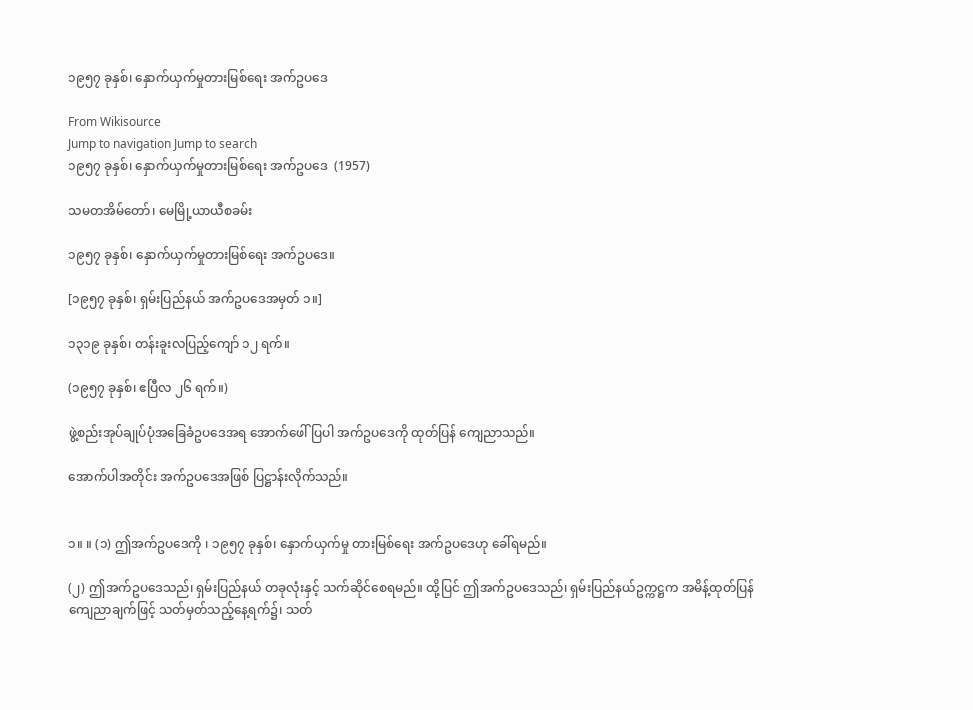၁၉၅၇ ခုနှစ်၊ နှောက်ယှက်မှုတားမြစ်ရေး အက်ဥပဒေ

From Wikisource
Jump to navigation Jump to search
၁၉၅၇ ခုနှစ်၊ နှောက်ယှက်မှုတားမြစ်ရေး အက်ဥပဒေ  (1957)

သမတအိမ်တော်၊ မေမြို့ယာယီစခမ်း

၁၉၅၇ ခုနှစ်၊ နှောက်ယှက်မှုတားမြစ်ရေး အက်ဥပဒေ။

[၁၉၅၇ ခုနှစ်၊ ရှမ်းပြည်နယ် အက်ဥပဒေအမှတ် ၁။]

၁၃၁၉ ခုနှစ်၊ တန်းခူးလပြည့်ကျော် ၁၂ ရက်။

(၁၉၅၇ ခုနှစ်၊ ဧပြီလ ၂၆ ရက်။)

ဖွဲ့စည်းအုပ်ချုပ်ပုံအခြေခံဥပဒေအရ အောက်ဖေါ်ပြပါ အက်ဥပဒေကို ထုတ်ပြန် ကျေညာသည်။

အောက်ပါအတိုင်း အက်ဥပဒေအဖြစ် ပြဋ္ဌာန်းလိုက်သည်။


၁။ ။ (၁) ဤအက်ဥပဒေကို ၊ ၁၉၅၇ ခုနှစ်၊ နှောက်ယှက်မှု တားမြစ်ရေး အက်ဥပဒေဟု ခေါ်ရမည်။

(၂) ဤအက်ဥပဒေသည်၊ ရှမ်းပြည်နယ် တခုလုံးနှင့် သက်ဆိုင်စေရမည်။ ထို့ပြင် ဤအက်ဥပဒေသည်၊ ရှမ်းပြည်နယ်ဥက္ကဋ္ဌက အမိန့်ထုတ်ပြန်ကျေညာချက်ဖြင့် သတ်မှတ်သည့်နေ့ရက်၌၊ သတ်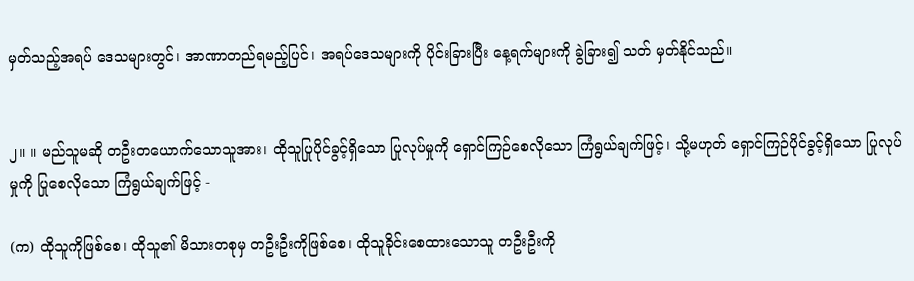မှတ်သည့်အရပ် ဒေသများတွင်၊ အာဏာတည်ရမည့်ပြင်၊ အရပ်ဒေသများကို ပိုင်းခြားပြီး နေ့ရက်များကို ခွဲခြား၍ သတ် မှတ်နိုင်သည်။


၂။ ။ မည်သူမဆို တဦးတယောက်သောသူအား၊ ထိုသူပြုပိုင်ခွင့်ရှိသော ပြုလုပ်မှုကို ရှောင်ကြဉ်စေလိုသော ကြံရွယ်ချက်ဖြင့်၊ သို့မဟုတ် ရှောင်ကြဉ်ပိုင်ခွင့်ရှိသော ပြုလုပ်မှုကို ပြုစေလိုသော ကြံရွယ်ချက်ဖြင့် -

(က) ထိုသူကိုဖြစ်စေ၊ ထိုသူ၏ မိသားတစုမှ တဦးဦးကိုဖြစ်စေ၊ ထိုသူခိုင်းစေထားသောသူ တဦးဦးကို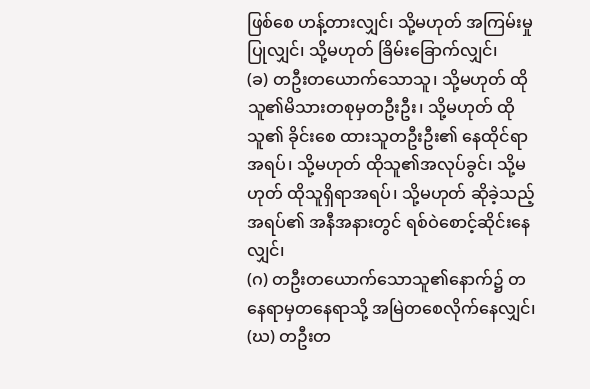ဖြစ်စေ ဟန့်တားလျှင်၊ သို့မဟုတ် အကြမ်းမှုပြုလျှင်၊ သို့မဟုတ် ခြိမ်းခြောက်လျှင်၊
(ခ) တဦးတယောက်သောသူ၊ သို့မဟုတ် ထိုသူ၏မိသားတစုမှတဦးဦး၊ သို့မဟုတ် ထိုသူ၏ ခိုင်းစေ ထားသူတဦးဦး၏ နေထိုင်ရာအရပ်၊ သို့မဟုတ် ထိုသူ၏အလုပ်ခွင်၊ သို့မဟုတ် ထိုသူရှိရာအရပ်၊ သို့မဟုတ် ဆိုခဲ့သည့်အရပ်၏ အနီအနားတွင် ရစ်ဝဲစောင့်ဆိုင်းနေလျှင်၊
(ဂ) တဦးတယောက်သောသူ၏နောက်၌ တနေရာမှတနေရာသို့ အမြဲတစေလိုက်နေလျှင်၊
(ဃ) တဦးတ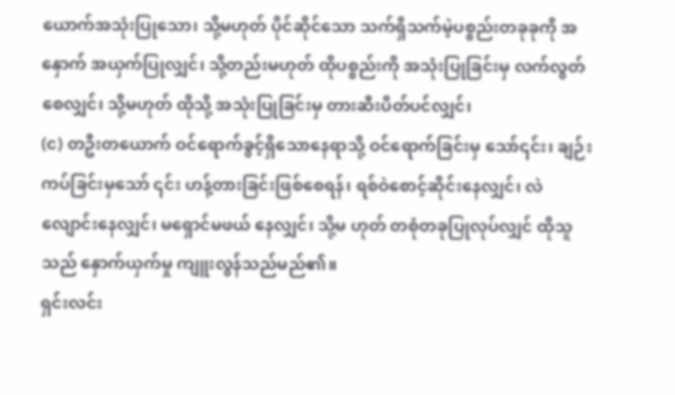ယောက်အသုံးပြုသော၊ သို့မဟုတ် ပိုင်ဆိုင်သော သက်ရှိသက်မဲ့ပစ္စည်းတခုခုကို အနှောက် အယှက်ပြုလျှင်၊ သို့တည်းမဟုတ် ထိုပစ္စည်းကို အသုံးပြုခြင်းမှ လက်လွတ်စေလျှင်၊ သို့မဟုတ် ထိုသို့ အသုံးပြုခြင်းမှ တားဆီးပိတ်ပင်လျှင်၊
(င) တဦးတယောက် ဝင်ရောက်ခွင့်ရှိသောနေရာသို့ ဝင်ရောက်ခြင်းမှ သော်၎င်း၊ ချဉ်းကပ်ခြင်းမှသော် ၎င်း ဟန့်တားခြင်းဖြစ်စေရန်၊ ရစ်ဝဲစောင့်ဆိုင်းနေလျှင်၊ လဲလျောင်းနေလျှင်၊ မရှောင်မဖယ် နေလျှင်၊ သို့မ ဟုတ် တစုံတခုပြုလုပ်လျှင် ထိုသူသည် နှောက်ယှက်မှု ကျူးလွန်သည်မည်၏။
ရှင်းလင်း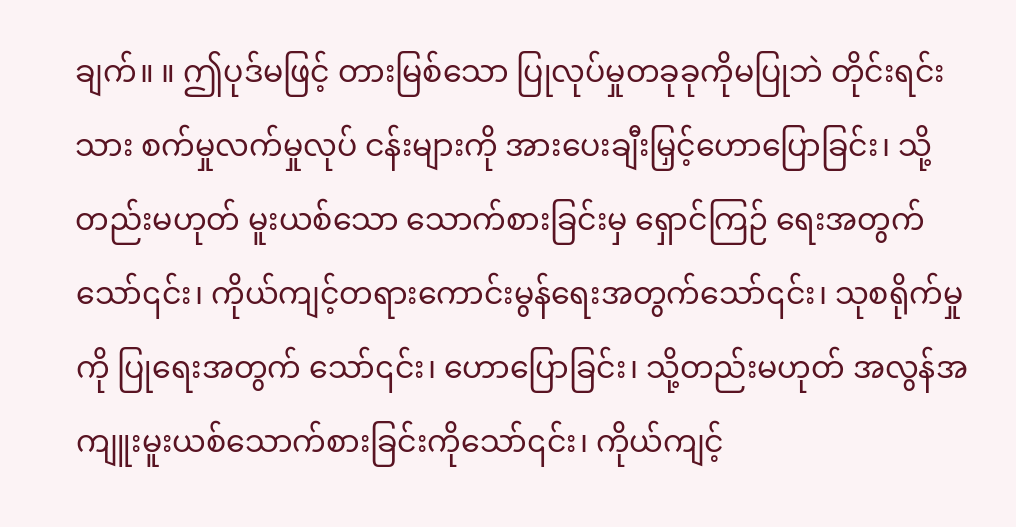ချက်။ ။ ဤပုဒ်မဖြင့် တားမြစ်သော ပြုလုပ်မှုတခုခုကိုမပြုဘဲ တိုင်းရင်းသား စက်မှုလက်မှုလုပ် ငန်းများကို အားပေးချီးမြှင့်ဟောပြောခြင်း၊ သို့တည်းမဟုတ် မူးယစ်သော သောက်စားခြင်းမှ ရှောင်ကြဉ် ရေးအတွက်သော်၎င်း၊ ကိုယ်ကျင့်တရားကောင်းမွန်ရေးအတွက်သော်၎င်း၊ သုစရိုက်မှုကို ပြုရေးအတွက် သော်၎င်း၊ ဟောပြောခြင်း၊ သို့တည်းမဟုတ် အလွန်အကျူးမူးယစ်သောက်စားခြင်းကိုသော်၎င်း၊ ကိုယ်ကျင့်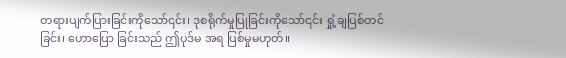တရားပျက်ပြားခြင်းကိုသော်၎င်း၊ ဒုစရိုက်မှုပြုခြင်းကိုသော်၎င်း ရှုံ့ချပြစ်တင်ခြင်း၊ ဟောပြော ခြင်းသည် ဤပုဒ်မ အရ ပြစ်မှုမဟုတ်။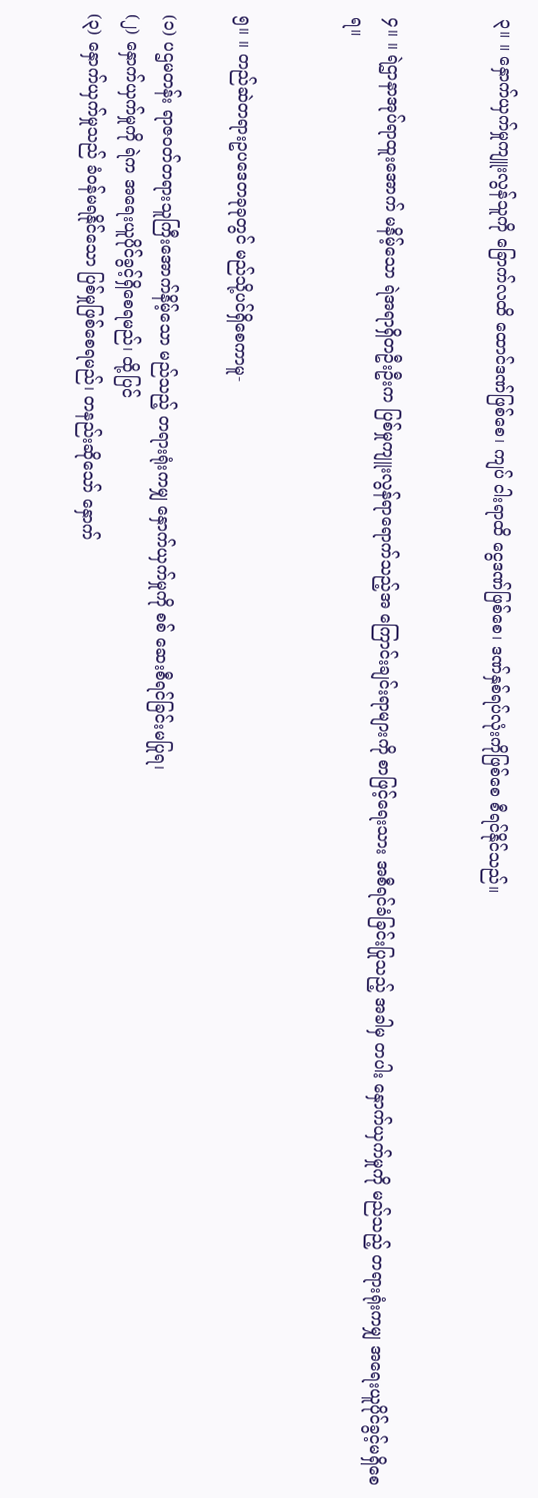၃။ ။ နှောက်ယှက်မှုကျူးလွန်သူကို ခြောက်လထိ ထောင်ဒဏ်ဖြစ်စေ၊ ကျပ် ငါးရာထိ ငွေဒဏ်ဖြစ်စေ၊ ဒဏ်နှစ်ရပ်လုံးကိုဖြစ်စေ စီရင်နိုင်သည်။


၄။ ။ ရဲဌာနာအုပ်ရာထူးအောက် မနိမ့်သော ရဲအရာရှိတဦးဦးက ပြစ်မှုကျူးလွန်ရာရောက်သည့်အ ကြောင်းချင်းရာများကို စာဖြင့်ရေးသား အစီရင်ခံခြင်းပြုသည့် အခါမှ တပါး နှောက်ယှက်မှုကို မည်သည့် တရားရုံးကမျှ အရေးယူပိုင်ခွင့်မရှိစေရ။


၅။ ။ တည်ဆဲတရားဥပဒေတခုခုတွင် မည်သို့ပင်ရှိစေကာမူ-

(၁) ပဌမတန်း ရာဇဝတ်တရားသူကြီးအောက်နိမ့်သော မည်သည့် တရားရုံးကမျှ နှောက်ယှက်မှုကို စစ် ဆေးစီရင်ခြင်းမပြုရ၊
(၂) နှောက်ယှက်မှုကို ရဲက အရေးယူပိုင်ခွင့်ရှိစေရမည်၊ ထို့ပြင်
(၃) နှောက်ယှက်မှုသည် ခံဝန်မရနိုင်သော ပြစ်မှုဖြစ်စေရမည်၊ တနည်းဆိုသော် နှောက်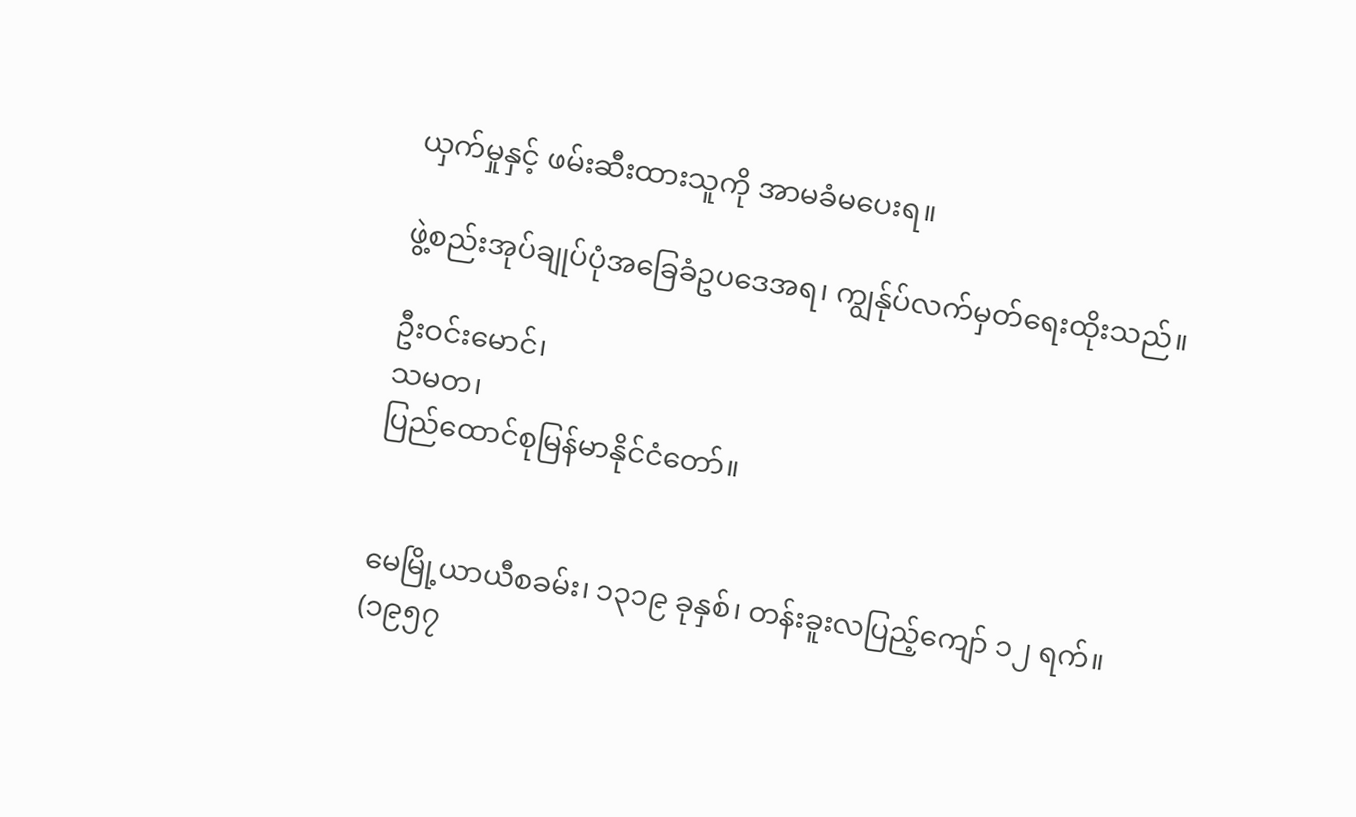ယှက်မှုနှင့် ဖမ်းဆီးထားသူကို အာမခံမပေးရ။

ဖွဲ့စည်းအုပ်ချုပ်ပုံအခြေခံဥပဒေအရ၊ ကျွန်ုပ်လက်မှတ်ရေးထိုးသည်။

ဦးဝင်းမောင်၊
သမတ၊
ပြည်ထောင်စုမြန်မာနိုင်ငံတော်။


မေမြို့ယာယီစခမ်း၊ ၁၃၁၉ ခုနှစ်၊ တန်းခူးလပြည့်ကျော် ၁၂ ရက်။
(၁၉၅၇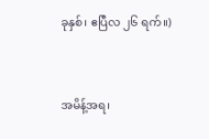ခုနှစ်၊ ဧပြီလ ၂၆ ရက်။)


အမိန့်အရ၊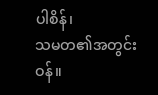ပါစိန်၊
သမတ၏အတွင်းဝန်။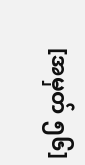[အမှတ် ၅၆]